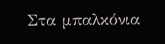Στα μπαλκόνια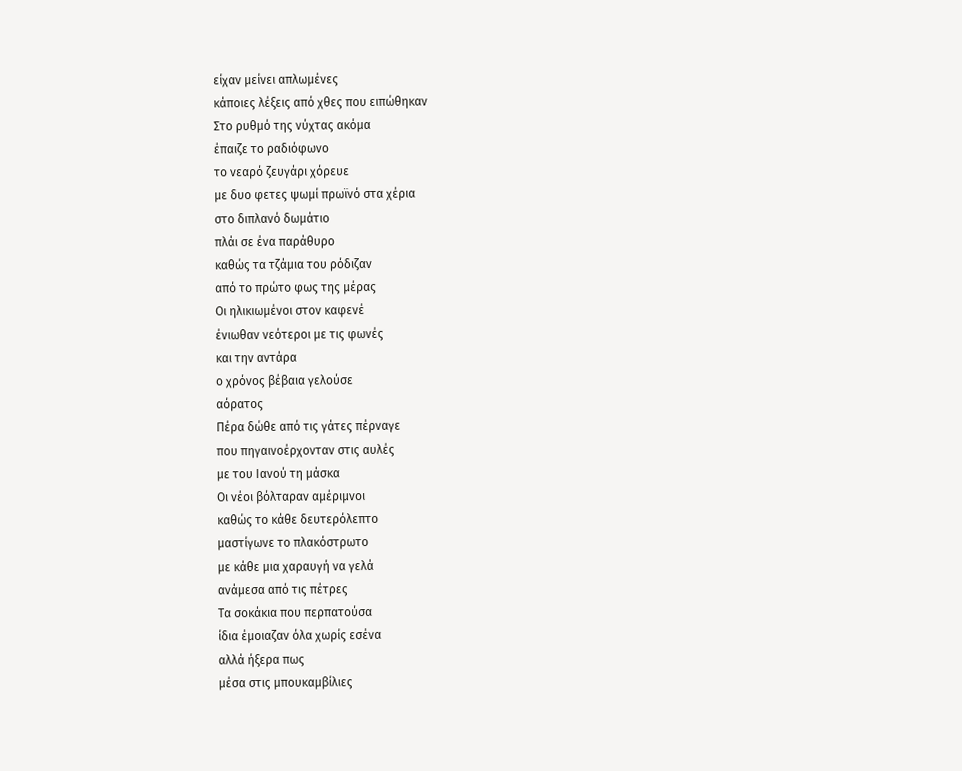είχαν μείνει απλωμένες
κάποιες λέξεις από χθες που ειπώθηκαν
Στο ρυθμό της νύχτας ακόμα
έπαιζε το ραδιόφωνο
το νεαρό ζευγάρι χόρευε
με δυο φετες ψωμί πρωϊνό στα χέρια
στο διπλανό δωμάτιο
πλάι σε ένα παράθυρο
καθώς τα τζάμια του ρόδιζαν
από το πρώτο φως της μέρας
Οι ηλικιωμένοι στον καφενέ
ένιωθαν νεότεροι με τις φωνές
και την αντάρα
ο χρόνος βέβαια γελούσε
αόρατος
Πέρα δώθε από τις γάτες πέρναγε
που πηγαινοέρχονταν στις αυλές
με του Ιανού τη μάσκα
Οι νέοι βόλταραν αμέριμνοι
καθώς το κάθε δευτερόλεπτο
μαστίγωνε το πλακόστρωτο
με κάθε μια χαραυγή να γελά
ανάμεσα από τις πέτρες
Τα σοκάκια που περπατούσα
ίδια έμοιαζαν όλα χωρίς εσένα
αλλά ήξερα πως
μέσα στις μπουκαμβίλιες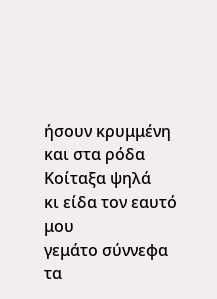ήσουν κρυμμένη
και στα ρόδα
Κοίταξα ψηλά
κι είδα τον εαυτό μου
γεμάτο σύννεφα
τα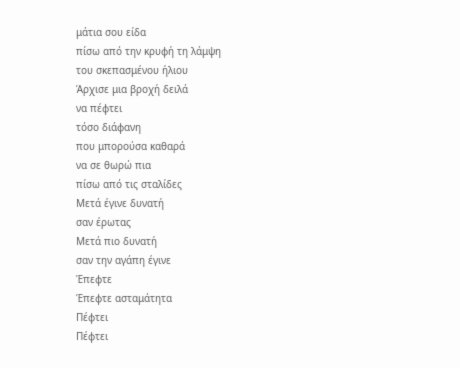μάτια σου είδα
πίσω από την κρυφή τη λάμψη
του σκεπασμένου ήλιου
Άρχισε μια βροχή δειλά
να πέφτει
τόσο διάφανη
που μπορούσα καθαρά
να σε θωρώ πια
πίσω από τις σταλίδες
Μετά έγινε δυνατή
σαν έρωτας
Μετά πιο δυνατή
σαν την αγάπη έγινε
Έπεφτε
Έπεφτε ασταμάτητα
Πέφτει
Πέφτει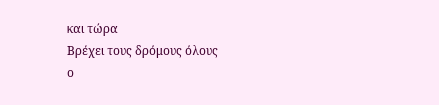και τώρα
Βρέχει τους δρόμους όλους
ο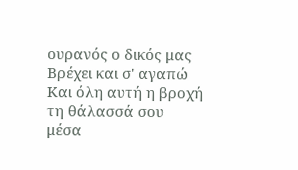ουρανός ο δικός μας
Βρέχει και σ' αγαπώ
Και όλη αυτή η βροχή
τη θάλασσά σου
μέσα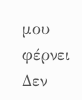μου φέρνει
Δεν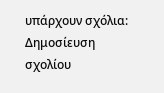υπάρχουν σχόλια:
Δημοσίευση σχολίου